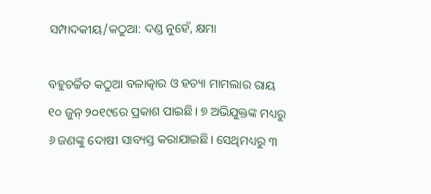ସମ୍ପାଦକୀୟ/କଠୁଆ: ଦଣ୍ଡ ନୁହେଁ, କ୍ଷମା

ବହୁଚର୍ଚ୍ଚିତ କଠୁଆ ବଳାତ୍କାର ଓ ହତ୍ୟା ମାମଲାର ରାୟ ୧୦ ଜୁନ୍‌ ୨୦୧୯ରେ ପ୍ରକାଶ ପାଇଛି। ୭ ଅଭିଯୁକ୍ତଙ୍କ ମଧ୍ୟରୁ ୬ ଜଣଙ୍କୁ ଦୋଷୀ ସାବ୍ୟସ୍ତ କରାଯାଇଛି। ସେଥିମଧ୍ୟରୁ ୩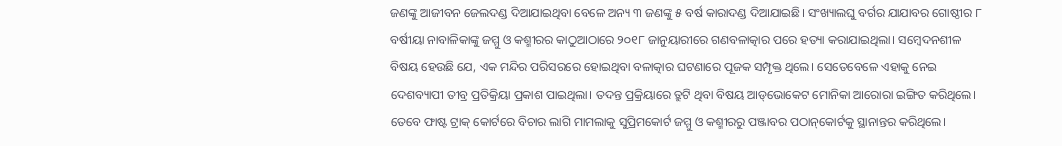ଜଣଙ୍କୁ ଆଜୀବନ ଜେଲଦଣ୍ଡ ଦିଆଯାଇଥିବା ବେଳେ ଅନ୍ୟ ୩ ଜଣଙ୍କୁ ୫ ବର୍ଷ କାରାଦଣ୍ଡ ଦିଆଯାଇଛି। ସଂଖ୍ୟାଲଘୁ ବର୍ଗର ଯାଯାବର ଗୋଷ୍ଠୀର ୮ ବର୍ଷୀୟା ନାବାଳିକାଙ୍କୁ ଜମ୍ମୁ ଓ କଶ୍ମୀରର କାଠୁଆଠାରେ ୨୦୧୮ ଜାନୁୟାରୀରେ ଗଣବଳାତ୍କାର ପରେ ହତ୍ୟା କରାଯାଇଥିଲା। ସମ୍ବେଦନଶୀଳ ବିଷୟ ହେଉଛି ଯେ, ଏକ ମନ୍ଦିର ପରିସରରେ ହୋଇଥିବା ବଳାତ୍କାର ଘଟଣାରେ ପୂଜକ ସମ୍ପୃକ୍ତ ଥିଲେ। ସେତେବେଳେ ଏହାକୁ ନେଇ ଦେଶବ୍ୟାପୀ ତୀବ୍ର ପ୍ରତିକ୍ରିୟା ପ୍ରକାଶ ପାଇଥିଲା। ତଦନ୍ତ ପ୍ରକ୍ରିୟାରେ ତ୍ରୁଟି ଥିବା ବିଷୟ ଆଡ୍‌ଭୋକେଟ ମୋନିକା ଆରୋରା ଇଙ୍ଗିତ କରିଥିଲେ। ତେବେ ଫାଷ୍ଟ ଟ୍ରାକ୍‌ କୋର୍ଟରେ ବିଚାର ଲାଗି ମାମଲାକୁ ସୁପ୍ରିମକୋର୍ଟ ଜମ୍ମୁ ଓ କଶ୍ମୀରରୁ ପଞ୍ଜାବର ପଠାନ୍‌କୋର୍ଟକୁ ସ୍ଥାନାନ୍ତର କରିଥିଲେ।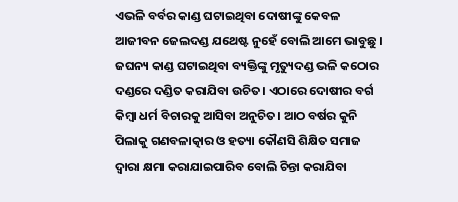ଏଭଳି ବର୍ବର କାଣ୍ଡ ଘଟାଇଥିବା ଦୋଷୀଙ୍କୁ କେବଳ ଆଜୀବନ ଜେଲଦଣ୍ଡ ଯଥେଷ୍ଟ ନୁହେଁ ବୋଲି ଆମେ ଭାବୁଛୁ । ଜଘନ୍ୟ କାଣ୍ଡ ଘଟାଇଥିବା ବ୍ୟକ୍ତିଙ୍କୁ ମୃତ୍ୟୁଦଣ୍ଡ ଭଳି କଠୋର ଦଣ୍ଡରେ ଦଣ୍ଡିତ କରାଯିବା ଉଚିତ। ଏଠାରେ ଦୋଷୀର ବର୍ଗ କିମ୍ବା ଧର୍ମ ବିଚାରକୁ ଆସିବା ଅନୁଚିତ। ଆଠ ବର୍ଷର କୁନି ପିଲାକୁ ଗଣବଳାତ୍କାର ଓ ହତ୍ୟା କୌଣସି ଶିକ୍ଷିତ ସମାଜ ଦ୍ୱାରା କ୍ଷମା କରାଯାଇପାରିବ ବୋଲି ଚିନ୍ତା କରାଯିବା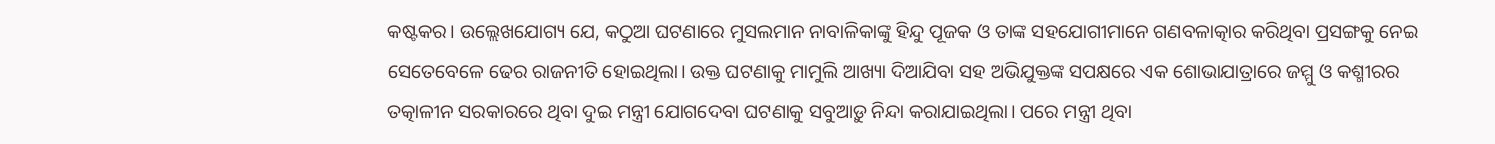କଷ୍ଟକର। ଉଲ୍ଲେଖଯୋଗ୍ୟ ଯେ, କଠୁଆ ଘଟଣାରେ ମୁସଲମାନ ନାବାଳିକାଙ୍କୁ ହିନ୍ଦୁ ପୂଜକ ଓ ତାଙ୍କ ସହଯୋଗୀମାନେ ଗଣବଳାତ୍କାର କରିଥିବା ପ୍ରସଙ୍ଗକୁ ନେଇ ସେତେବେଳେ ଢେର ରାଜନୀତି ହୋଇଥିଲା। ଉକ୍ତ ଘଟଣାକୁ ମାମୁଲି ଆଖ୍ୟା ଦିଆଯିବା ସହ ଅଭିଯୁକ୍ତଙ୍କ ସପକ୍ଷରେ ଏକ ଶୋଭାଯାତ୍ରାରେ ଜମ୍ମୁ ଓ କଶ୍ମୀରର ତତ୍କାଳୀନ ସରକାରରେ ଥିବା ଦୁଇ ମନ୍ତ୍ରୀ ଯୋଗଦେବା ଘଟଣାକୁ ସବୁଆଡ଼ୁ ନିନ୍ଦା କରାଯାଇଥିଲା। ପରେ ମନ୍ତ୍ରୀ ଥିବା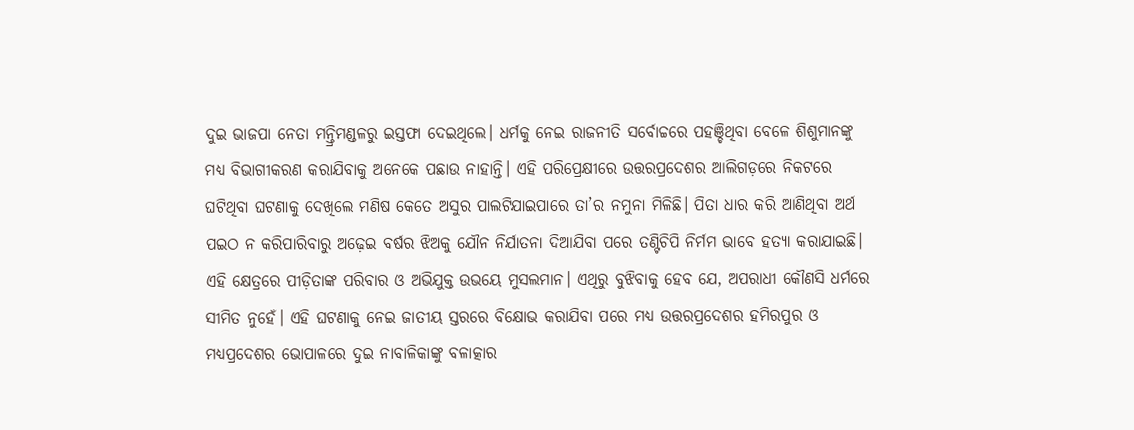ଦୁଇ ଭାଜପା ନେତା ମନ୍ତ୍ରିମଣ୍ଡଳରୁ ଇସ୍ତଫା ଦେଇଥିଲେ। ଧର୍ମକୁ ନେଇ ରାଜନୀତି ସର୍ବୋଚ୍ଚରେ ପହଞ୍ଚିଥିବା ବେଳେ ଶିଶୁମାନଙ୍କୁ ମଧ୍ୟ ବିଭାଗୀକରଣ କରାଯିବାକୁ ଅନେକେ ପଛାଉ ନାହାନ୍ତି। ଏହି ପରିପ୍ରେକ୍ଷୀରେ ଉତ୍ତରପ୍ରଦେଶର ଆଲିଗଡ଼ରେ ନିକଟରେ ଘଟିଥିବା ଘଟଣାକୁ ଦେଖିଲେ ମଣିଷ କେତେ ଅସୁର ପାଲଟିଯାଇପାରେ ତା’ର ନମୁନା ମିଳିଛି। ପିତା ଧାର କରି ଆଣିଥିବା ଅର୍ଥ ପଇଠ ନ କରିପାରିବାରୁ ଅଢ଼େଇ ବର୍ଷର ଝିଅକୁ ଯୌନ ନିର୍ଯାତନା ଦିଆଯିବା ପରେ ତଣ୍ଟିଚିପି ନିର୍ମମ ଭାବେ ହତ୍ୟା କରାଯାଇଛି। ଏହି କ୍ଷେତ୍ରରେ ପୀଡ଼ିତାଙ୍କ ପରିବାର ଓ ଅଭିଯୁକ୍ତ ଉଭୟେ ମୁସଲମାନ। ଏଥିରୁ ବୁଝିବାକୁ ହେବ ଯେ, ଅପରାଧୀ କୌଣସି ଧର୍ମରେ ସୀମିତ ନୁହେଁ। ଏହି ଘଟଣାକୁ ନେଇ ଜାତୀୟ ସ୍ତରରେ ବିକ୍ଷୋଭ କରାଯିବା ପରେ ମଧ୍ୟ ଉତ୍ତରପ୍ରଦେଶର ହମିରପୁର ଓ ମଧ୍ୟପ୍ରଦେଶର ଭୋପାଳରେ ଦୁଇ ନାବାଳିକାଙ୍କୁ ବଳାତ୍କାର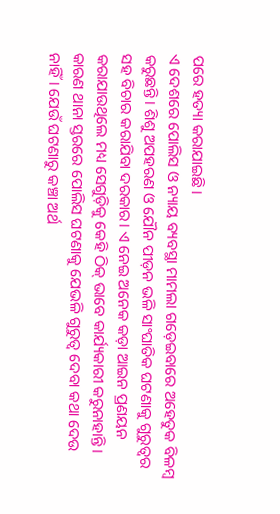ପରେ ହତ୍ୟା କରାଯାଇଛି।
ଏ ଦେଶରେ ପୋଲିସ ଓ ନ୍ୟାୟ ବ୍ୟବସ୍ଥା ମାମଲା ଗଡ଼େଇବାରେ ଅହେତୁକ ବିଳମ୍ବ କରୁଛନ୍ତି। ଶିଶୁ ଅପହରଣ ଓ ଯୌନ ପୀଡ଼ନ ଭଳି ସାଂଘାତିକ ଘଟଣାକୁ ଗୁରୁତ୍ୱର ସହ ବିଚାର କରାଯିବା ଦରକାର। ଏ ନେଇ ଅନେକ କଡ଼ା ଆଇନ ପ୍ରଣୟନ କରାଯାଉଥିଲେ ମଧ୍ୟ ସେଗୁଡ଼ିକୁ କେହି ଠିକ୍‌ ଭାବେ କାର୍ଯ୍ୟକାରୀ କରୁନାହାନ୍ତି। କାରଣ ଥାନା ସ୍ତରରେ ପୋଲିସ ଘଟଣାକୁ ଯେଭଳି ଗୁରୁତ୍ୱ ଦେବା କଥା ଦେଉ ନାହିଁ। ଯେଉଁ ଘଟଣାରୁ କଞ୍ଚା ଅର୍ଥ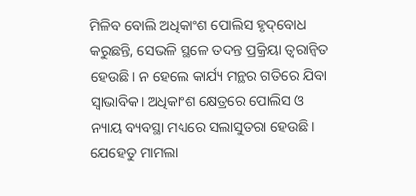ମିଳିବ ବୋଲି ଅଧିକାଂଶ ପୋଲିସ ହୃଦ୍‌ବୋଧ କରୁଛନ୍ତି, ସେଭଳି ସ୍ଥଳେ ତଦନ୍ତ ପ୍ରକ୍ରିୟା ତ୍ୱରାନ୍ବିତ ହେଉଛି। ନ ହେଲେ କାର୍ଯ୍ୟ ମନ୍ଥର ଗତିରେ ଯିବା ସ୍ବାଭାବିକ। ଅଧିକାଂଶ କ୍ଷେତ୍ରରେ ପୋଲିସ ଓ ନ୍ୟାୟ ବ୍ୟବସ୍ଥା ମଧ୍ୟରେ ସଲାସୁତରା ହେଉଛି। ଯେହେତୁ ମାମଲା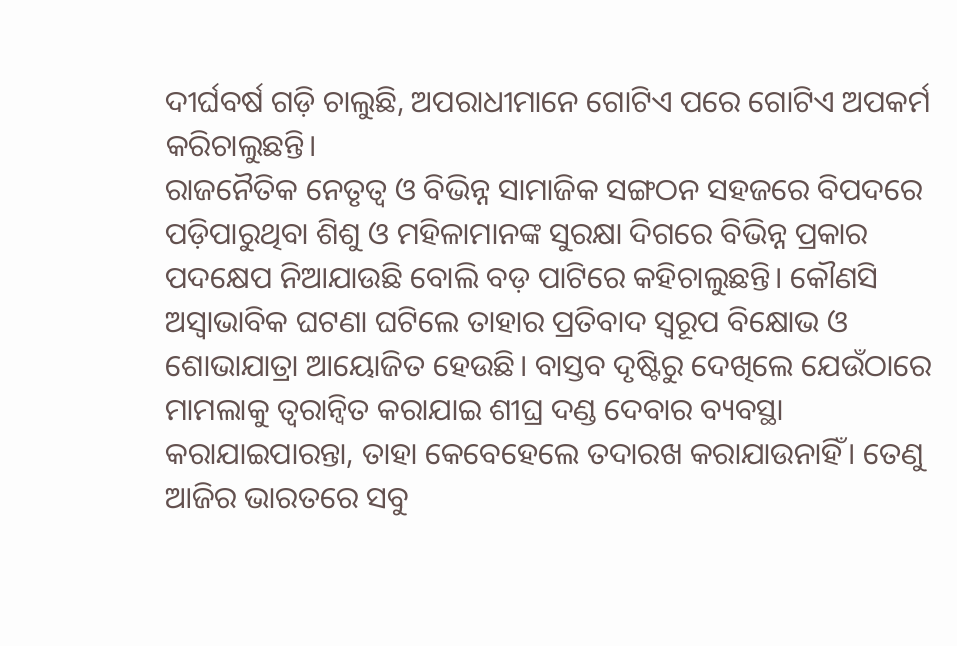ଦୀର୍ଘବର୍ଷ ଗଡ଼ି ଚାଲୁଛି, ଅପରାଧୀମାନେ ଗୋଟିଏ ପରେ ଗୋଟିଏ ଅପକର୍ମ କରିଚାଲୁଛନ୍ତି।
ରାଜନୈତିକ ନେତୃତ୍ୱ ଓ ବିଭିନ୍ନ ସାମାଜିକ ସଙ୍ଗଠନ ସହଜରେ ବିପଦରେ ପଡ଼ିପାରୁଥିବା ଶିଶୁ ଓ ମହିଳାମାନଙ୍କ ସୁରକ୍ଷା ଦିଗରେ ବିଭିନ୍ନ ପ୍ରକାର ପଦକ୍ଷେପ ନିଆଯାଉଛି ବୋଲି ବଡ଼ ପାଟିରେ କହିଚାଲୁଛନ୍ତି। କୌଣସି ଅସ୍ବାଭାବିକ ଘଟଣା ଘଟିଲେ ତାହାର ପ୍ରତିବାଦ ସ୍ବରୂପ ବିକ୍ଷୋଭ ଓ ଶୋଭାଯାତ୍ରା ଆୟୋଜିତ ହେଉଛି। ବାସ୍ତବ ଦୃଷ୍ଟିରୁ ଦେଖିଲେ ଯେଉଁଠାରେ ମାମଲାକୁ ତ୍ୱରାନ୍ବିତ କରାଯାଇ ଶୀଘ୍ର ଦଣ୍ଡ ଦେବାର ବ୍ୟବସ୍ଥା କରାଯାଇପାରନ୍ତା, ତାହା କେବେହେଲେ ତଦାରଖ କରାଯାଉନାହିଁ। ତେଣୁ ଆଜିର ଭାରତରେ ସବୁ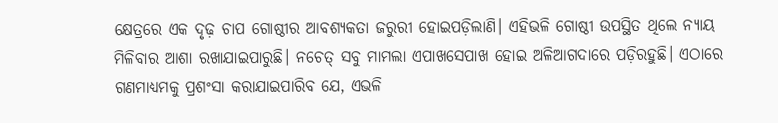କ୍ଷେତ୍ରରେ ଏକ ଦୃଢ଼ ଚାପ ଗୋଷ୍ଠୀର ଆବଶ୍ୟକତା ଜରୁରୀ ହୋଇପଡ଼ିଲାଣି। ଏହିଭଳି ଗୋଷ୍ଠୀ ଉପସ୍ଥିତ ଥିଲେ ନ୍ୟାୟ ମିଳିବାର ଆଶା ରଖାଯାଇପାରୁଛି। ନଚେତ୍‌ ସବୁ ମାମଲା ଏପାଖସେପାଖ ହୋଇ ଅଳିଆଗଦାରେ ପଡ଼ିରହୁଛି। ଏଠାରେ ଗଣମାଧ୍ୟମକୁ ପ୍ରଶଂସା କରାଯାଇପାରିବ ଯେ, ଏଭଳି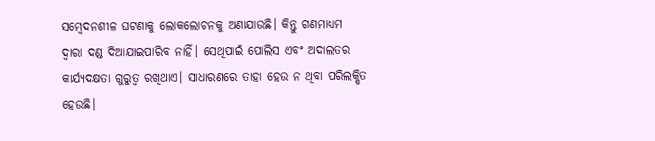ସମ୍ବେଦନଶୀଳ ଘଟଣାକୁ ଲୋକଲୋଚନକୁ ଅଣାଯାଉଛି। କିନ୍ତୁ ଗଣମାଧ୍ୟମ ଦ୍ୱାରା ଦଣ୍ଡ ଦିଆଯାଇପାରିବ ନାହିଁ। ସେଥିପାଇଁ ପୋଲିସ ଏବଂ ଅଦାଲତର କାର୍ଯ୍ୟଦକ୍ଷତା ଗୁରୁତ୍ୱ ରଖିଥାଏ। ସାଧାରଣରେ ତାହା ହେଉ ନ ଥିବା ପରିଲକ୍ଷିତ ହେଉଛି।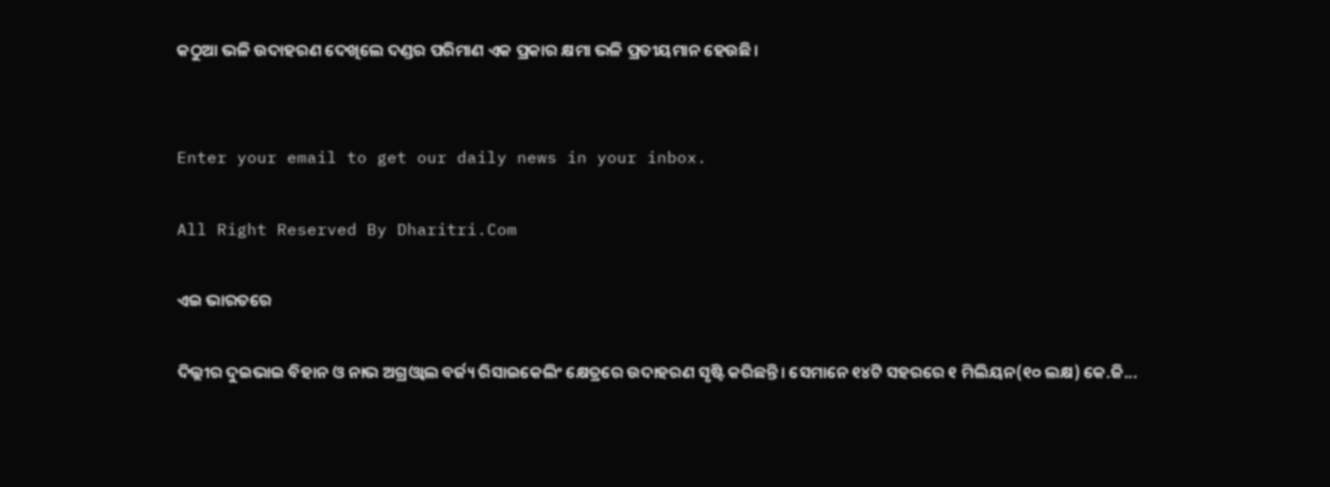କଠୁଆ ଭଳି ଉଦାହରଣ ଦେଖିଲେ ଦଣ୍ଡର ପରିମାଣ ଏକ ପ୍ରକାର କ୍ଷମା ଭଳି ପ୍ରତୀୟମାନ ହେଉଛି।


Enter your email to get our daily news in your inbox.

All Right Reserved By Dharitri.Com

ଏଇ ଭାରତରେ

ଦିଲ୍ଲୀର ଦୁଇଭାଇ ବିହାନ ଓ ନାଭ ଅଗ୍ରଓ୍ୱାଲ ବର୍ଜ୍ୟ ରିସାଇକେଲିଂ କ୍ଷେତ୍ରରେ ଉଦାହରଣ ସୃଷ୍ଟି କରିଛନ୍ତି। ସେମାନେ ୧୪ଟି ସହରରେ ୧ ମିଲିୟନ(୧୦ ଲକ୍ଷ) କେ.ଜି...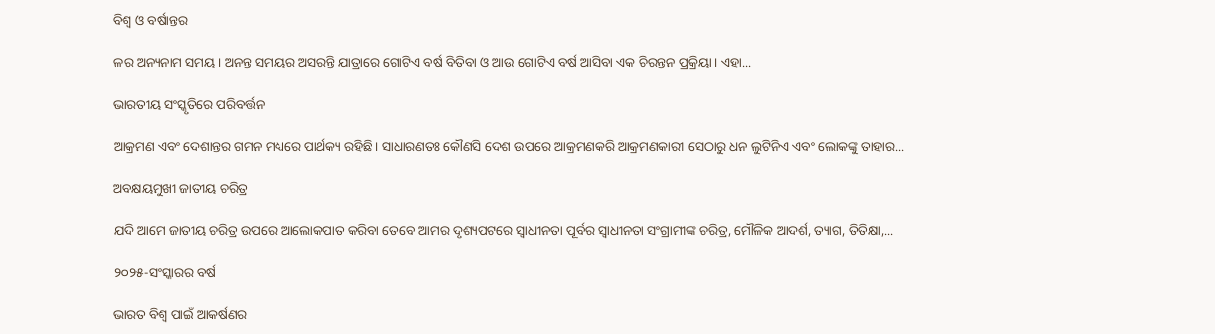ବିଶ୍ୱ ଓ ବର୍ଷାନ୍ତର

ଳର ଅନ୍ୟନାମ ସମୟ। ଅନନ୍ତ ସମୟର ଅସରନ୍ତି ଯାତ୍ରାରେ ଗୋଟିଏ ବର୍ଷ ବିତିବା ଓ ଆଉ ଗୋଟିଏ ବର୍ଷ ଆସିବା ଏକ ଚିରନ୍ତନ ପ୍ରକ୍ରିୟା। ଏହା...

ଭାରତୀୟ ସଂସ୍କୃତିରେ ପରିବର୍ତ୍ତନ

ଆକ୍ରମଣ ଏବଂ ଦେଶାନ୍ତର ଗମନ ମଧ୍ୟରେ ପାର୍ଥକ୍ୟ ରହିଛି। ସାଧାରଣତଃ କୌଣସି ଦେଶ ଉପରେ ଆକ୍ରମଣକରି ଆକ୍ରମଣକାରୀ ସେଠାରୁ ଧନ ଲୁଟିନିଏ ଏବଂ ଲୋକଙ୍କୁ ତାହାର...

ଅବକ୍ଷୟମୁଖୀ ଜାତୀୟ ଚରିତ୍ର

ଯଦି ଆମେ ଜାତୀୟ ଚରିତ୍ର ଉପରେ ଆଲୋକପାତ କରିବା ତେବେ ଆମର ଦୃଶ୍ୟପଟରେ ସ୍ବାଧୀନତା ପୂର୍ବର ସ୍ବାଧୀନତା ସଂଗ୍ରାମୀଙ୍କ ଚରିତ୍ର, ମୌଳିକ ଆଦର୍ଶ, ତ୍ୟାଗ, ତିତିକ୍ଷା,...

୨୦୨୫-ସଂସ୍କାରର ବର୍ଷ

ଭାରତ ବିଶ୍ୱ ପାଇଁ ଆକର୍ଷଣର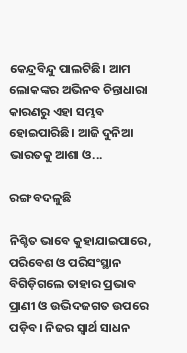କେନ୍ଦ୍ରବିନ୍ଦୁ ପାଲଟିଛି। ଆମ ଲୋକଙ୍କର ଅଭିନବ ଚିନ୍ତାଧାରା କାରଣରୁ ଏହା ସମ୍ଭବ ହୋଇପାରିଛି। ଆଜି ଦୁନିଆ ଭାରତକୁ ଆଶା ଓ...

ରଙ୍ଗ ବଦଳୁଛି

ନିଶ୍ଚିତ ଭାବେ କୁହାଯାଇପାରେ, ପରିବେଶ ଓ ପରିସଂସ୍ଥାନ ବିଗିଡ଼ିଗଲେ ତାହାର ପ୍ରଭାବ ପ୍ରାଣୀ ଓ ଉଦ୍ଭିଦଜଗତ ଉପରେ ପଡ଼ିବ। ନିଜର ସ୍ବାର୍ଥ ସାଧନ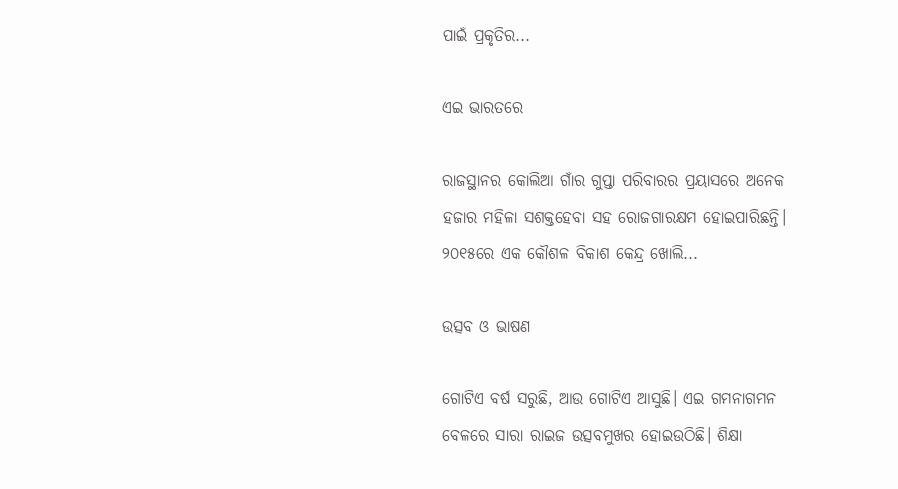ପାଇଁ ପ୍ରକୃତିର...

ଏଇ ଭାରତରେ

ରାଜସ୍ଥାନର କୋଲିଆ ଗାଁର ଗୁପ୍ତା ପରିବାରର ପ୍ରୟାସରେ ଅନେକ ହଜାର ମହିଳା ସଶକ୍ତହେବା ସହ ରୋଜଗାରକ୍ଷମ ହୋଇପାରିଛନ୍ତି। ୨୦୧୫ରେ ଏକ କୌଶଳ ବିକାଶ କେନ୍ଦ୍ର ଖୋଲି...

ଉତ୍ସବ ଓ ଭାଷଣ

ଗୋଟିଏ ବର୍ଷ ସରୁଛି, ଆଉ ଗୋଟିଏ ଆସୁଛି। ଏଇ ଗମନାଗମନ ବେଳରେ ସାରା ରାଇଜ ଉତ୍ସବମୁଖର ହୋଇଉଠିଛି। ଶିକ୍ଷା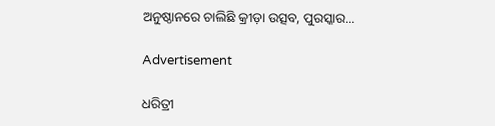ଅନୁଷ୍ଠାନରେ ଚାଲିଛି କ୍ରୀଡ଼ା ଉତ୍ସବ, ପୁରସ୍କାର...

Advertisement

ଧରିତ୍ରୀ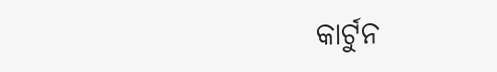କାର୍ଟୁନ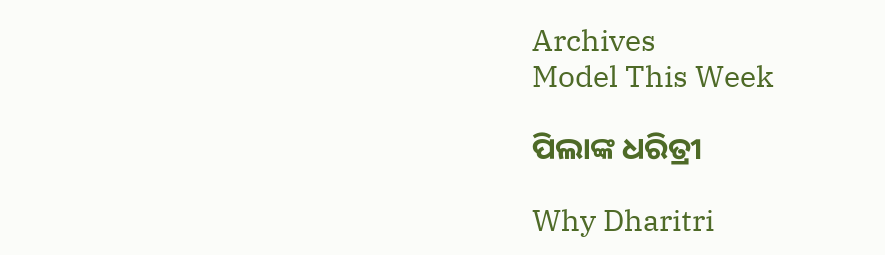Archives
Model This Week

ପିଲାଙ୍କ ଧରିତ୍ରୀ

Why Dharitri